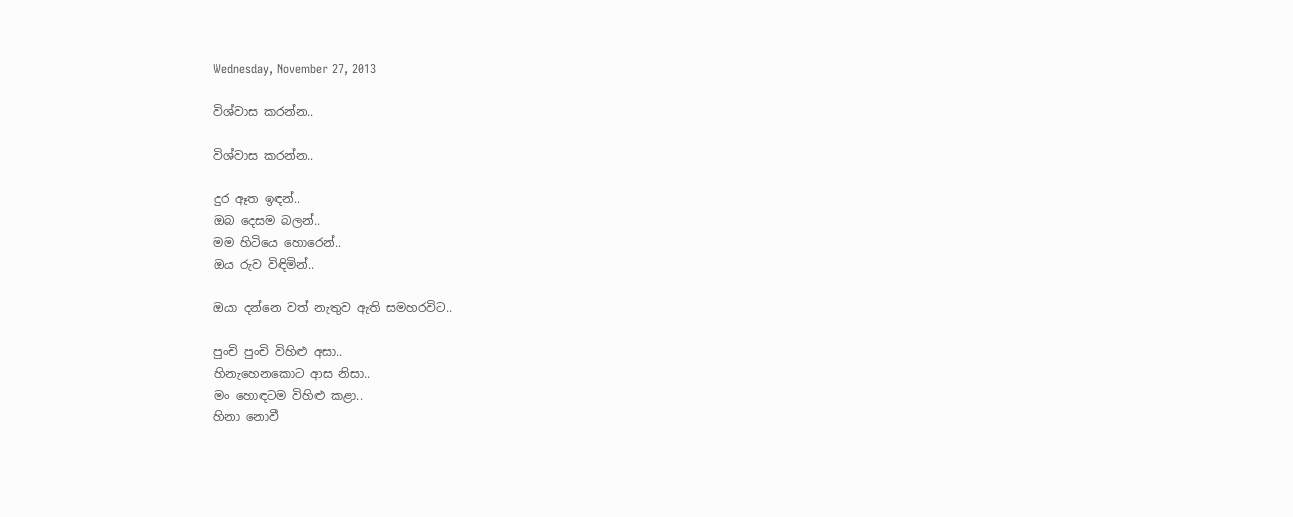Wednesday, November 27, 2013

විශ්වාස කරන්න..

විශ්වාස කරන්න..

දුර ඈත ඉඳන්..
ඔබ දෙසම බලන්..
මම හිටියෙ හොරෙන්..
ඔය රුව විඳිමින්..

ඔයා දන්නෙ වත් නැතුව ඇති සමහරවිට..

පුංචි පුංචි විහිළු අසා..
හිනැහෙනකොට ආස නිසා..
මං හොඳටම විහිළු කළා..
හිනා නොවී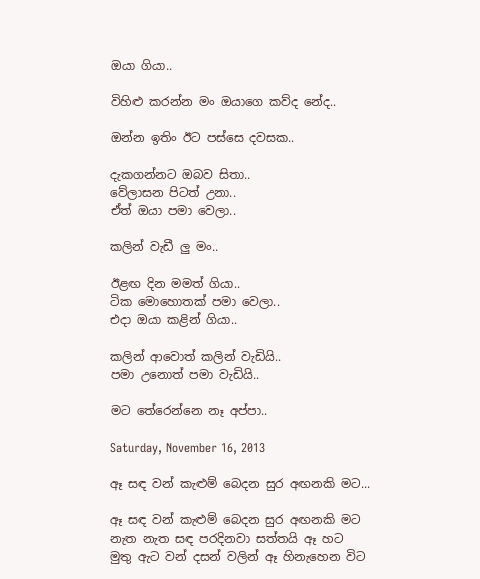ඔයා ගියා..

විහිළු කරන්න මං ඔයාගෙ කව්ද නේද..

ඔන්න ඉතිං ඊට පස්සෙ දවසක..

දැකගන්නට ඔබව සිතා..
වේලාසන පිටත් උනා..
ඒත් ඔයා පමා වෙලා..

කලින් වැඩී ලු මං..

ඊළඟ දින මමත් ගියා..
ටික මොහොතක් පමා වෙලා..
එදා ඔයා කළින් ගියා..

කලින් ආවොත් කලින් වැඩියි..
පමා උනොත් පමා වැඩියි..

මට තේරෙන්නෙ නෑ අප්පා..

Saturday, November 16, 2013

ඈ සඳ වන් කැළුම් බෙදන සුර අඟනකි මට...

ඈ සඳ වන් කැළුම් බෙදන සුර අඟනකි මට
නැත නැත සඳ පරදිනවා සත්තයි ඈ හට
මුතු ඇට වන් දසන් වලින් ඈ හිනැහෙන විට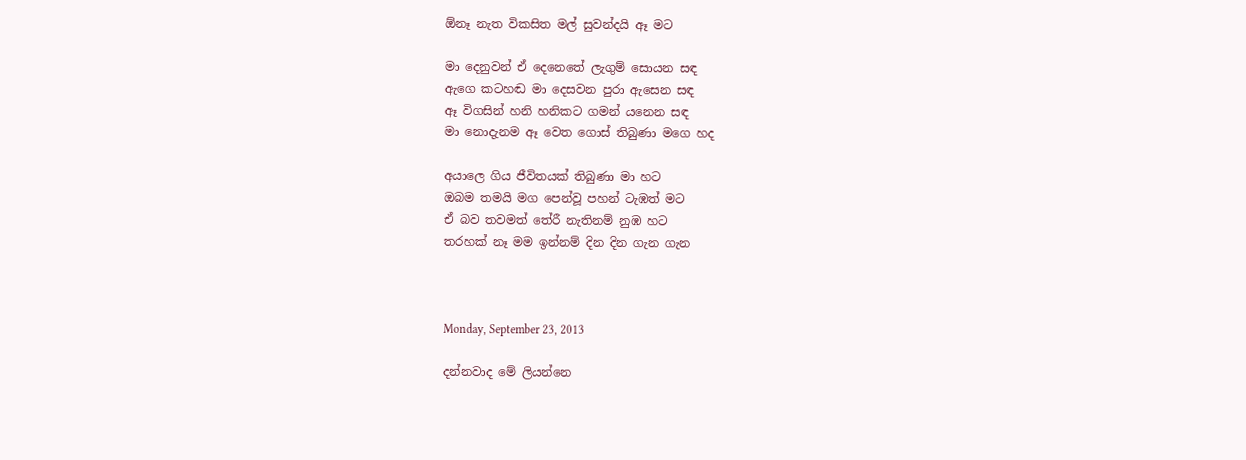ඕනෑ නැත විකසිත මල් සුවන්දයි ඈ මට

මා දෙනුවන් ඒ දෙනෙතේ ලැගුම් සොයන සඳ
ඇගෙ කටහඬ මා දෙසවන පුරා ඇසෙන සඳ
ඈ විගසින් හනි හනිකට ගමන් යනෙන සඳ
මා නොදැනම ඈ වෙත ගොස් තිබුණා මගෙ හද

අයාලෙ ගිය ජීවිතයක් තිබුණා මා හට
ඔබම තමයි මග පෙන්වූ පහන් ටැඹත් මට
ඒ බව තවමත් තේරී නැතිනම් නුඹ හට
තරහක් නෑ මම ඉන්නම් දින දින ගැන ගැන



Monday, September 23, 2013

දන්නවාද මේ ලියන්නෙ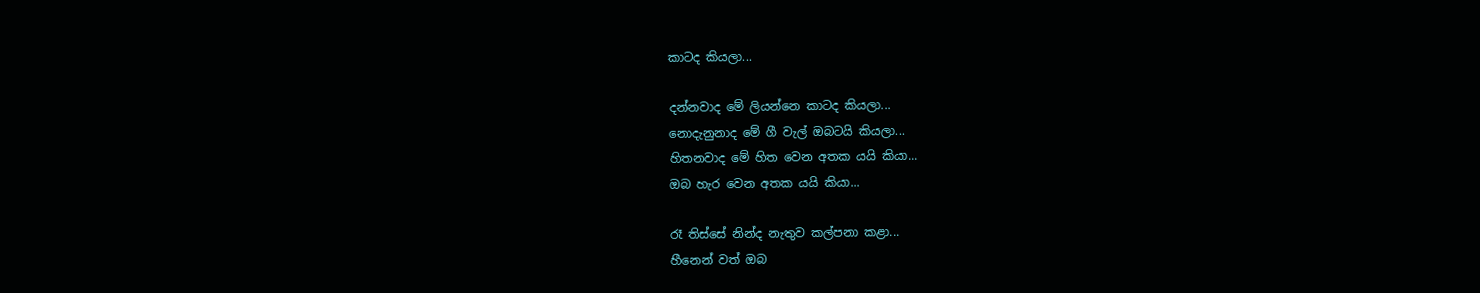කාටද කියලා...

දන්නවාද මේ ලියන්නෙ කාටද කියලා...
නොදැනුනාද මේ ගී වැල් ඔබටයි කියලා...
හිතනවාද මේ හිත වෙන අතක යයි කියා...
ඔබ හැර වෙන අතක යයි කියා...

රෑ තිස්සේ නින්ද නැතුව කල්පනා කළා...
හීනෙන් වත් ඔබ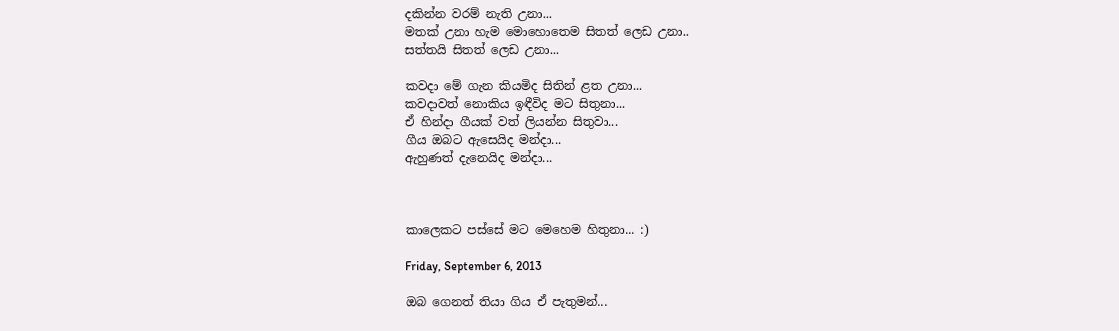දකින්න වරම් නැති උනා...
මතක් උනා හැම මොහොතෙම සිතත් ලෙඩ උනා..
සත්තයි සිතත් ලෙඩ උනා...

කවදා මේ ගැන කියමිද සිතින් ළත උනා...
කවදාවත් නොකිය ඉඳීවිද මට සිතුනා...
ඒ හින්දා ගීයක් වත් ලියන්න සිතුවා...
ගීය ඔබට ඇසෙයිද මන්දා...
ඇහුණත් දැනෙයිද මන්දා...



කාලෙකට පස්සේ මට මෙහෙම හිතුනා... :)

Friday, September 6, 2013

ඔබ ගෙනත් තියා ගිය ඒ පැතුමන්...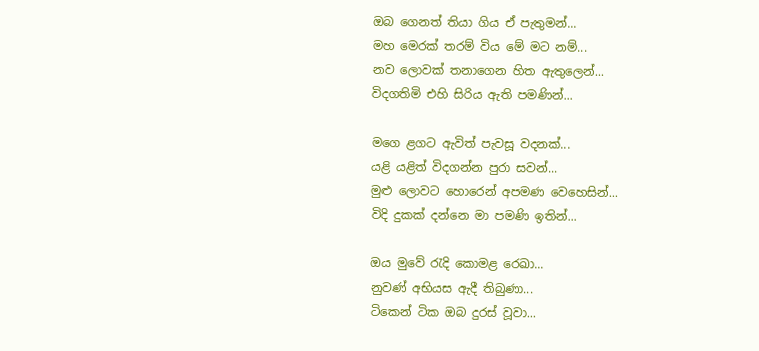ඔබ ගෙනත් තියා ගිය ඒ පැතුමන්...
මහ මෙරක් තරම් විය මේ මට නම්...
නව ලොවක් තනාගෙන හිත ඇතුලෙන්...
විදගතිමි එහි සිරිය ඇති පමණින්...

මගෙ ළගට ඇවිත් පැවසූ වදනක්...
යළි යළිත් විදගන්න පුරා සවන්...
මුළු ලොවට හොරෙන් අපමණ වෙහෙසින්...
විදි දුකක් දන්නෙ මා පමණි ඉතින්...

ඔය මුවේ රැදි කොමළ රෙඛා...
නුවණ් අභියස ඇදී තිබුණා...
ටිකෙන් ටික ඔබ දුරස් වූවා...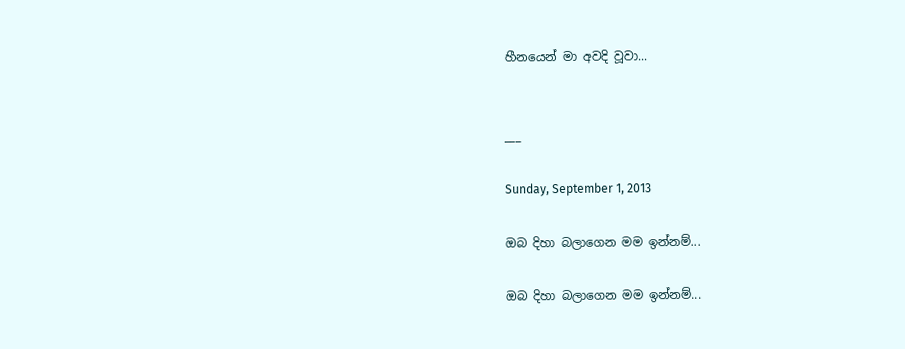හීනයෙන් මා අවදි වූවා...


___

Sunday, September 1, 2013

ඔබ දිහා බලාගෙන මම ඉන්නම්...

ඔබ දිහා බලාගෙන මම ඉන්නම්...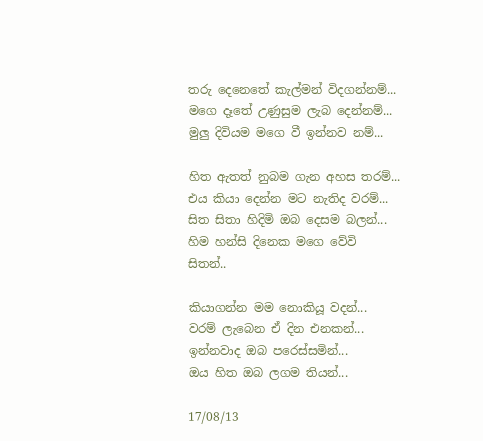තරු දෙනෙතේ කැල්මන් විදගන්නම්...
මගෙ දෑතේ උණුසුම ලැබ දෙන්නම්...
මුලු දිවියම මගෙ වී ඉන්නව නම්...

හිත ඇතත් නුබම ගැන අහස තරම්...
එය කියා දෙන්න මට නැතිද වරම්...
සිත සිතා හිදිමි ඔබ දෙසම බලන්...
හිම හන්සි දිනෙක මගෙ වේවි සිතන්..

කියාගන්න මම නොකියූ වදන්...
වරම් ලැබෙන ඒ දින එනකන්...
ඉන්නවාද ඔබ පරෙස්සමින්...
ඔය හිත ඔබ ලගම තියන්...

17/08/13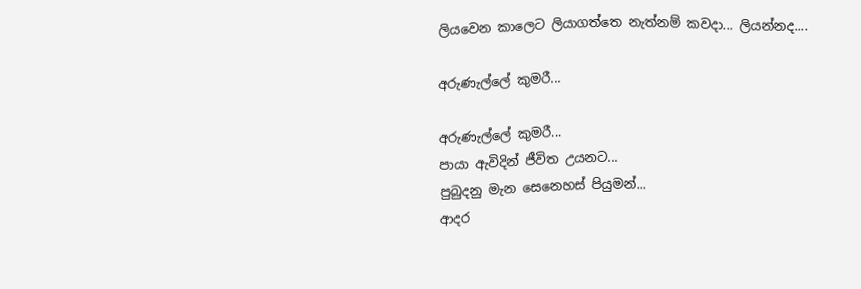ලියවෙන කාලෙට ලියාගත්තෙ නැත්නම් කවදා... ලියන්නද....

අරුණැල්ලේ කුමරී...

අරුණැල්ලේ කුමරී...
පායා ඇවිදින් ජීවිත උයනට...
පුබුදනු මැන සෙනෙහස් පියුමන්...
ආදර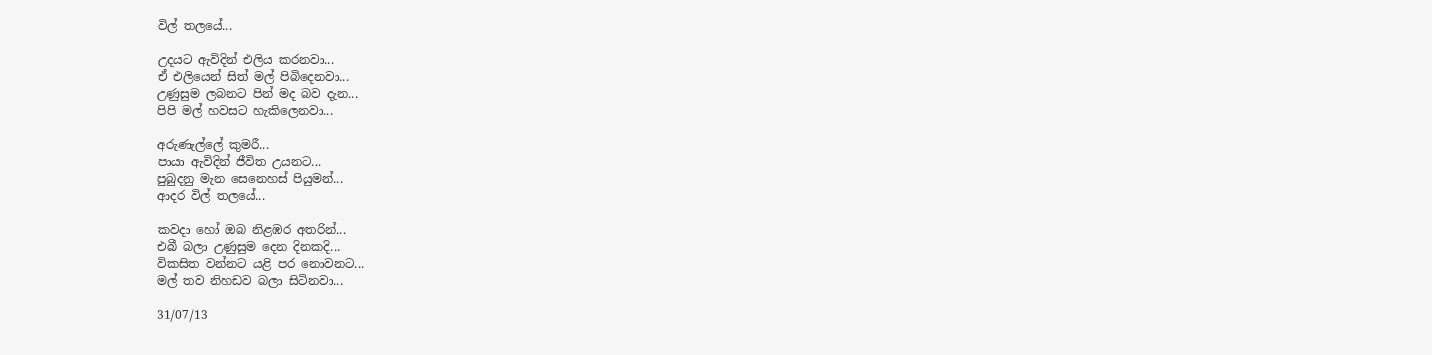විල් තලයේ...

උදයට ඇවිදින් එලිය කරනවා...
ඒ එලියෙන් සිත් මල් පිබිදෙනවා...
උණුසුම ලබනට පින් මද බව දැන...
පිපි මල් හවසට හැකිලෙනවා...

අරුණැල්ලේ කුමරී...
පායා ඇවිදින් ජීවිත උයනට...
පුබුදනු මැන සෙනෙහස් පියුමන්...
ආදර විල් තලයේ...

කවදා හෝ ඔබ නිළඹර අතරින්...
එබී බලා උණුසුම දෙන දිනකදි...
විකසිත වන්නට යළි පර නොවනට...
මල් තව නිහඩව බලා සිටිනවා...

31/07/13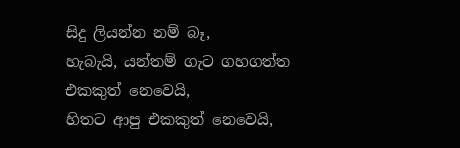සිදු ලියන්න නම් බෑ,
හැබැයි, යන්තම් ගැට ගහගත්ත එකකුත් නෙවෙයි,
හිතට ආපු එකකුත් නෙවෙයි,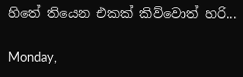හිතේ තියෙන එකක් කිව්වොත් හරි...

Monday,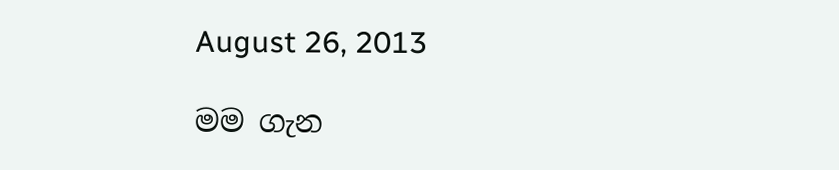August 26, 2013

මම ගැන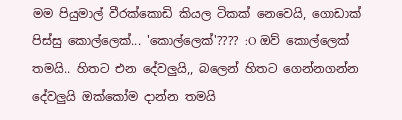මම පියුමාල් වීරක්කොඩි කියල ටිකක් නෙවෙයි, ගොඩාක් පිස්සු කොල්ලෙක්... 'කොල්ලෙක්'???? :O ඔව් කොල්ලෙක් තමයි.. හිතට එන දේවලුයි,, බලෙන් හිතට ගෙන්නගන්න දේවලුයි ඔක්කෝම දාන්න තමයි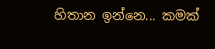හිතාන ඉන්නෙ... කමක්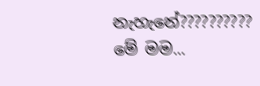නැහැනේ??????????
මේ මම...